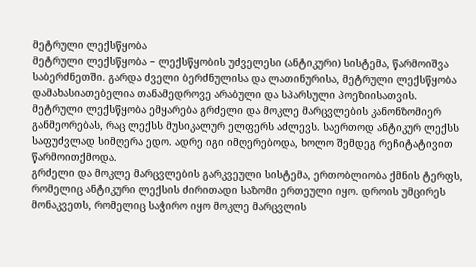მეტრული ლექსწყობა
მეტრული ლექსწყობა − ლექსწყობის უძველესი (ანტიკური) სისტემა, წარმოიშვა საბერძნეთში. გარდა ძველი ბერძნულისა და ლათინურისა, მეტრული ლექსწყობა დამახასიათებელია თანამედროვე არაბული და სპარსული პოეზიისათვის.
მეტრული ლექსწყობა ემყარება გრძელი და მოკლე მარცვლების კანონზომიერ განმეორებას, რაც ლექსს მუსიკალურ ელფერს აძლევს. საერთოდ ანტიკურ ლექსს საფუძვლად სიმღერა ედო. ადრე იგი იმღერებოდა, ხოლო შემდეგ რეჩიტატივით წარმოითქმოდა.
გრძელი და მოკლე მარცვლების გარკვეული სისტემა, ერთობლიობა ქმნის ტერფს, რომელიც ანტიკური ლექსის ძირითადი საზომი ერთეული იყო. დროის უმცირეს მონაკვეთს, რომელიც საჭირო იყო მოკლე მარცვლის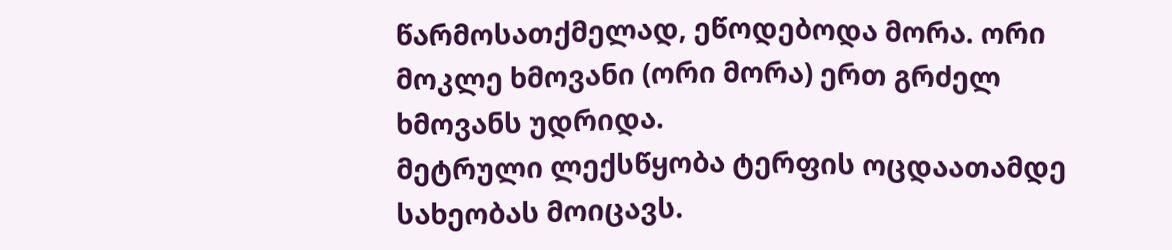წარმოსათქმელად, ეწოდებოდა მორა. ორი მოკლე ხმოვანი (ორი მორა) ერთ გრძელ ხმოვანს უდრიდა.
მეტრული ლექსწყობა ტერფის ოცდაათამდე სახეობას მოიცავს.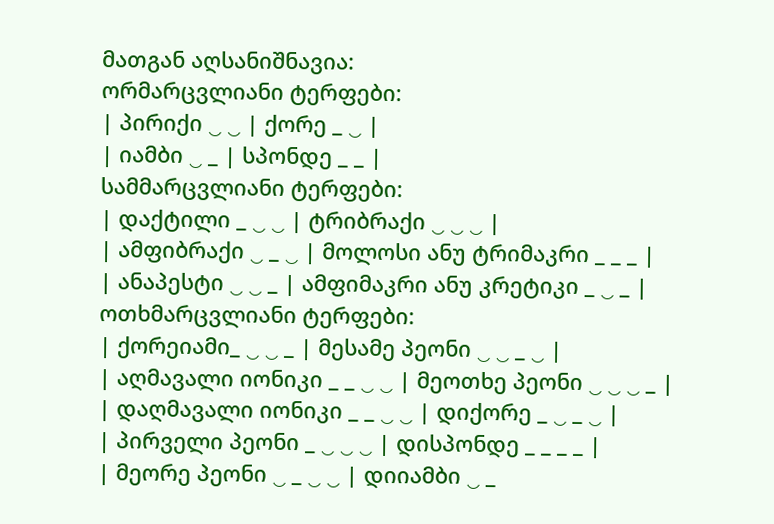მათგან აღსანიშნავია:
ორმარცვლიანი ტერფები:
| პირიქი ‿ ‿ | ქორე _ ‿ |
| იამბი ‿ _ | სპონდე _ _ |
სამმარცვლიანი ტერფები:
| დაქტილი _ ‿ ‿ | ტრიბრაქი ‿ ‿ ‿ |
| ამფიბრაქი ‿ _ ‿ | მოლოსი ანუ ტრიმაკრი _ _ _ |
| ანაპესტი ‿ ‿ _ | ამფიმაკრი ანუ კრეტიკი _ ‿ _ |
ოთხმარცვლიანი ტერფები:
| ქორეიამი_ ‿ ‿ _ | მესამე პეონი ‿ ‿ _ ‿ |
| აღმავალი იონიკი _ _ ‿ ‿ | მეოთხე პეონი ‿ ‿ ‿ _ |
| დაღმავალი იონიკი _ _ ‿ ‿ | დიქორე _ ‿ _ ‿ |
| პირველი პეონი _ ‿ ‿ ‿ | დისპონდე _ _ _ _ |
| მეორე პეონი ‿ _ ‿ ‿ | დიიამბი ‿ _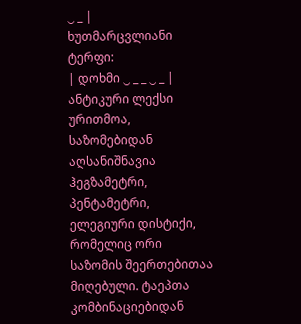‿ _ |
ხუთმარცვლიანი ტერფი:
| დოხმი ‿ _ _ ‿ _ |
ანტიკური ლექსი ურითმოა, საზომებიდან აღსანიშნავია ჰეგზამეტრი, პენტამეტრი, ელეგიური დისტიქი, რომელიც ორი საზომის შეერთებითაა მიღებული. ტაეპთა კომბინაციებიდან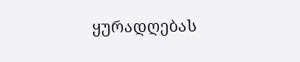ყურადღებას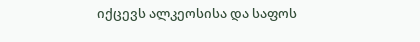იქცევს ალკეოსისა და საფოს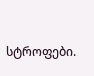სტროფები.